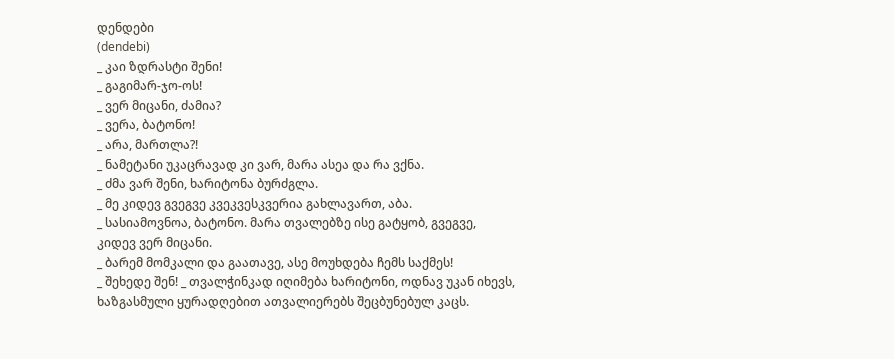დენდები
(dendebi)
_ კაი ზდრასტი შენი!
_ გაგიმარ-ჯო-ოს!
_ ვერ მიცანი, ძამია?
_ ვერა, ბატონო!
_ არა, მართლა?!
_ ნამეტანი უკაცრავად კი ვარ, მარა ასეა და რა ვქნა.
_ ძმა ვარ შენი, ხარიტონა ბურძგლა.
_ მე კიდევ გვეგვე კვეკვესკვერია გახლავართ, აბა.
_ სასიამოვნოა, ბატონო. მარა თვალებზე ისე გატყობ, გვეგვე, კიდევ ვერ მიცანი.
_ ბარემ მომკალი და გაათავე, ასე მოუხდება ჩემს საქმეს!
_ შეხედე შენ! _ თვალჭინკად იღიმება ხარიტონი, ოდნავ უკან იხევს, ხაზგასმული ყურადღებით ათვალიერებს შეცბუნებულ კაცს.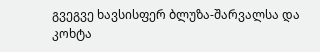გვეგვე ხავსისფერ ბლუზა-შარვალსა და კოხტა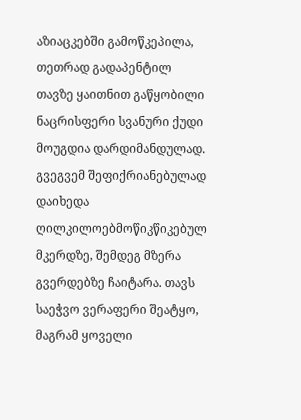აზიაცკებში გამოწკეპილა, თეთრად გადაპენტილ თავზე ყაითნით გაწყობილი ნაცრისფერი სვანური ქუდი მოუგდია დარდიმანდულად.
გვეგვემ შეფიქრიანებულად დაიხედა ღილკილოებმოწიკწიკებულ მკერდზე, შემდეგ მზერა გვერდებზე ჩაიტარა. თავს საეჭვო ვერაფერი შეატყო, მაგრამ ყოველი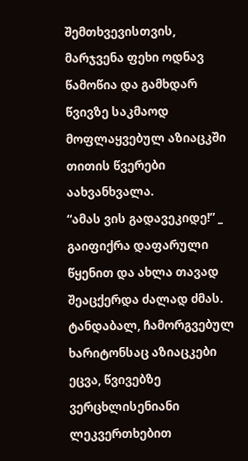შემთხვევისთვის, მარჯვენა ფეხი ოდნავ წამოწია და გამხდარ წვივზე საკმაოდ მოფლაყვებულ აზიაცკში თითის წვერები აახვანხვალა.
“ამას ვის გადავეკიდე!” _ გაიფიქრა დაფარული წყენით და ახლა თავად შეაცქერდა ძალად ძმას.
ტანდაბალ, ჩამორგვებულ ხარიტონსაც აზიაცკები ეცვა, წვივებზე ვერცხლისენიანი ლეკვერთხებით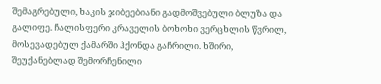შემაგრებული, ხაკის ჯიბეებიანი გადმოშვებული ბლუზა და გალიფე. ჩალისფერი კრაველის ბოხოხი ვერცხლის წვრილ, მოსევადებულ ქამარში ჰქონდა გაჩრილი. ხშირი, შეუქანებლად შემორჩენილი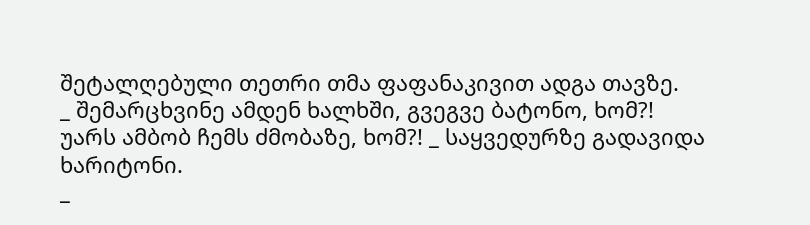შეტალღებული თეთრი თმა ფაფანაკივით ადგა თავზე.
_ შემარცხვინე ამდენ ხალხში, გვეგვე ბატონო, ხომ?! უარს ამბობ ჩემს ძმობაზე, ხომ?! _ საყვედურზე გადავიდა ხარიტონი.
_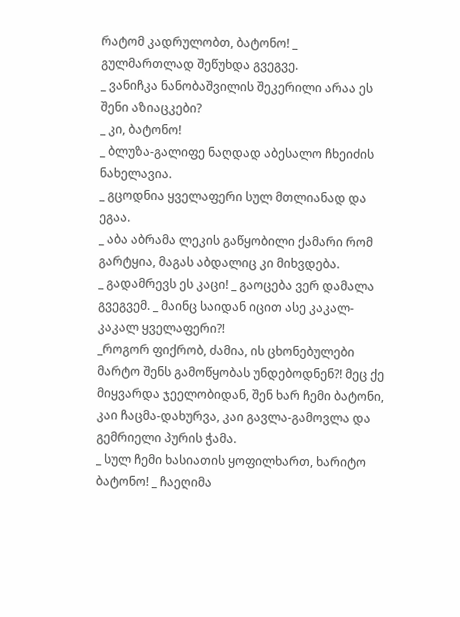რატომ კადრულობთ, ბატონო! _ გულმართლად შეწუხდა გვეგვე.
_ ვანიჩკა ნანობაშვილის შეკერილი არაა ეს შენი აზიაცკები?
_ კი, ბატონო!
_ ბლუზა-გალიფე ნაღდად აბესალო ჩხეიძის ნახელავია.
_ გცოდნია ყველაფერი სულ მთლიანად და ეგაა.
_ აბა აბრამა ლეკის გაწყობილი ქამარი რომ გარტყია, მაგას აბდალიც კი მიხვდება.
_ გადამრევს ეს კაცი! _ გაოცება ვერ დამალა გვეგვემ. _ მაინც საიდან იცით ასე კაკალ-კაკალ ყველაფერი?!
_როგორ ფიქრობ, ძამია, ის ცხონებულები მარტო შენს გამოწყობას უნდებოდნენ?! მეც ქე მიყვარდა ჯეელობიდან, შენ ხარ ჩემი ბატონი, კაი ჩაცმა-დახურვა, კაი გავლა-გამოვლა და გემრიელი პურის ჭამა.
_ სულ ჩემი ხასიათის ყოფილხართ, ხარიტო ბატონო! _ ჩაეღიმა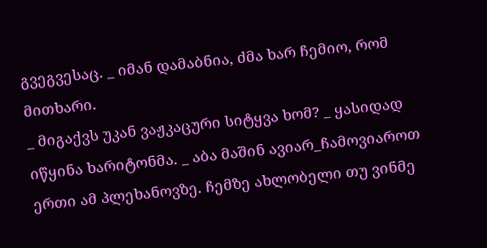გვეგვესაც. _ იმან დამაბნია, ძმა ხარ ჩემიო, რომ მითხარი.
_ მიგაქვს უკან ვაჟკაცური სიტყვა ხომ? _ ყასიდად იწყინა ხარიტონმა. _ აბა მაშინ ავიარ_ჩამოვიაროთ ერთი ამ პლეხანოვზე. ჩემზე ახლობელი თუ ვინმე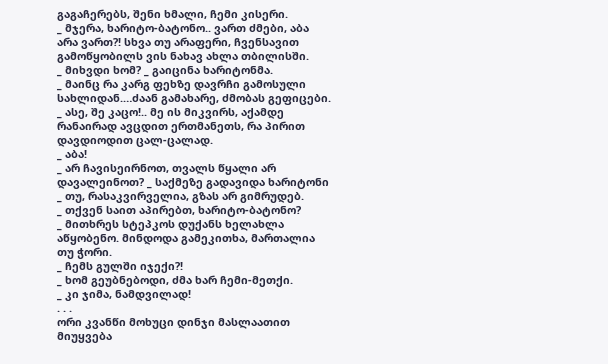გაგაჩერებს, შენი ხმალი, ჩემი კისერი.
_ მჯერა, ხარიტო-ბატონო.. ვართ ძმები, აბა არა ვართ?! სხვა თუ არაფერი, ჩვენსავით გამოწყობილს ვის ნახავ ახლა თბილისში.
_ მიხვდი ხომ? _ გაიცინა ხარიტონმა.
_ მაინც რა კარგ ფეხზე დავრჩი გამოსული სახლიდან.…ძაან გამახარე, ძმობას გეფიცები.
_ ასე, შე კაცო!.. მე ის მიკვირს, აქამდე რანაირად ავცდით ერთმანეთს, რა პირით დავდიოდით ცალ-ცალად.
_ აბა!
_ არ ჩავისეირნოთ, თვალს წყალი არ დავალეინოთ? _ საქმეზე გადავიდა ხარიტონი _ თუ, რასაკვირველია, გზას არ გიმრუდებ.
_ თქვენ საით აპირებთ, ხარიტო-ბატონო?
_ მითხრეს სტეპკოს დუქანს ხელახლა აწყობენო. მინდოდა გამეკითხა, მართალია თუ ჭორი.
_ ჩემს გულში იჯექი?!
_ ხომ გეუბნებოდი, ძმა ხარ ჩემი-მეთქი.
_ კი ჯიმა, ნამდვილად!
. . .
ორი კვანწი მოხუცი დინჯი მასლაათით მიუყვება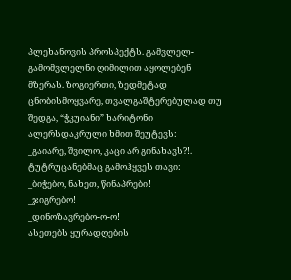პლეხანოვის პროსპექტს. გამვლელ-გამომვლელნი ღიმილით აყოლებენ მზერას. ზოგიერთი, ზედმეტად ცნობისმოყვარე, თვალგაშტერებულად თუ შედგა, “ჭკუიანი” ხარიტონი ალერსდაკრული ხმით შეუტევს:
_გაიარე, შვილო, კაცი არ გინახავს?!.
ტუტრუცანებმაც გამოჰყვეს თავი:
_ბიჭებო, ნახეთ, წინაპრები!
_ჯიგრებო!
_დინოზავრებო-ო-ო!
ასეთებს ყურადღების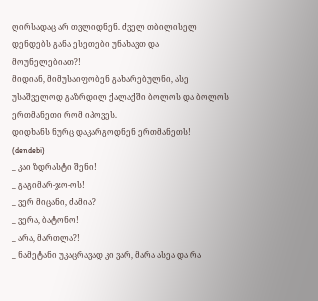ღირსადაც არ თვლიდნენ. ძველ თბილისელ დენდებს განა ესეთები უნახავთ და მოუნელებიათ?!
მიდიან, მიმუსაიფობენ გახარებულნი, ასე უსაშველოდ გაზრდილ ქალაქში ბოლოს და ბოლოს ერთმანეთი რომ იპოვეს.
დიდხანს ნურც დაკარგოდნენ ერთმანეთს!
(dendebi)
_ კაი ზდრასტი შენი!
_ გაგიმარ-ჯო-ოს!
_ ვერ მიცანი, ძამია?
_ ვერა, ბატონო!
_ არა, მართლა?!
_ ნამეტანი უკაცრავად კი ვარ, მარა ასეა და რა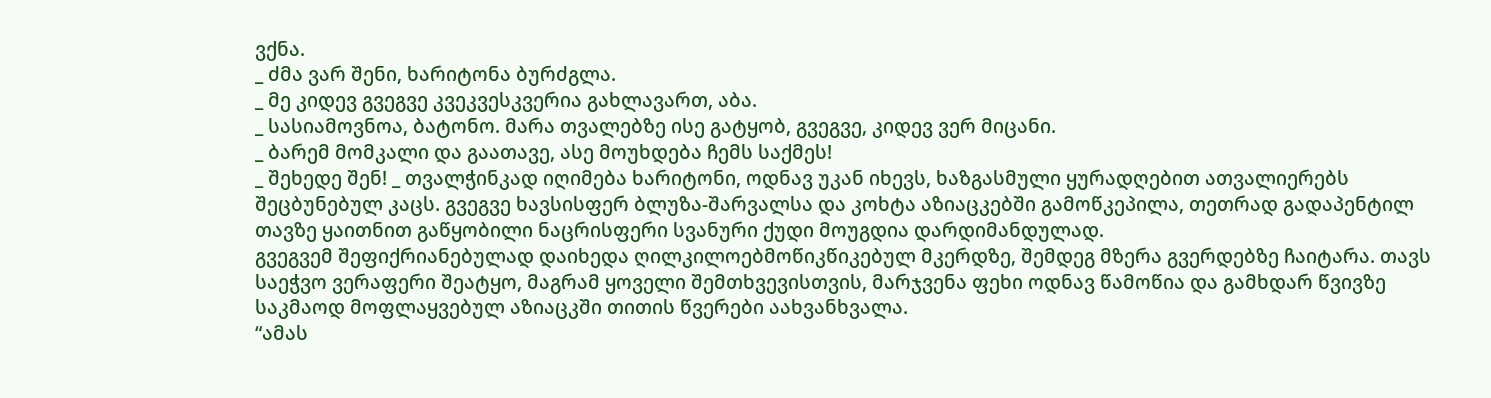ვქნა.
_ ძმა ვარ შენი, ხარიტონა ბურძგლა.
_ მე კიდევ გვეგვე კვეკვესკვერია გახლავართ, აბა.
_ სასიამოვნოა, ბატონო. მარა თვალებზე ისე გატყობ, გვეგვე, კიდევ ვერ მიცანი.
_ ბარემ მომკალი და გაათავე, ასე მოუხდება ჩემს საქმეს!
_ შეხედე შენ! _ თვალჭინკად იღიმება ხარიტონი, ოდნავ უკან იხევს, ხაზგასმული ყურადღებით ათვალიერებს შეცბუნებულ კაცს. გვეგვე ხავსისფერ ბლუზა-შარვალსა და კოხტა აზიაცკებში გამოწკეპილა, თეთრად გადაპენტილ თავზე ყაითნით გაწყობილი ნაცრისფერი სვანური ქუდი მოუგდია დარდიმანდულად.
გვეგვემ შეფიქრიანებულად დაიხედა ღილკილოებმოწიკწიკებულ მკერდზე, შემდეგ მზერა გვერდებზე ჩაიტარა. თავს საეჭვო ვერაფერი შეატყო, მაგრამ ყოველი შემთხვევისთვის, მარჯვენა ფეხი ოდნავ წამოწია და გამხდარ წვივზე საკმაოდ მოფლაყვებულ აზიაცკში თითის წვერები აახვანხვალა.
“ამას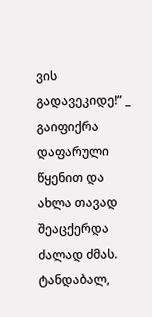ვის გადავეკიდე!” _ გაიფიქრა დაფარული წყენით და ახლა თავად შეაცქერდა ძალად ძმას.
ტანდაბალ,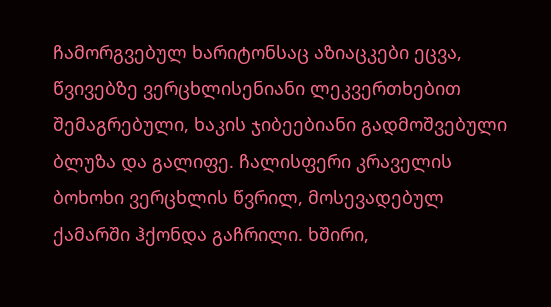ჩამორგვებულ ხარიტონსაც აზიაცკები ეცვა, წვივებზე ვერცხლისენიანი ლეკვერთხებით შემაგრებული, ხაკის ჯიბეებიანი გადმოშვებული ბლუზა და გალიფე. ჩალისფერი კრაველის ბოხოხი ვერცხლის წვრილ, მოსევადებულ ქამარში ჰქონდა გაჩრილი. ხშირი,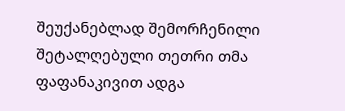შეუქანებლად შემორჩენილი შეტალღებული თეთრი თმა ფაფანაკივით ადგა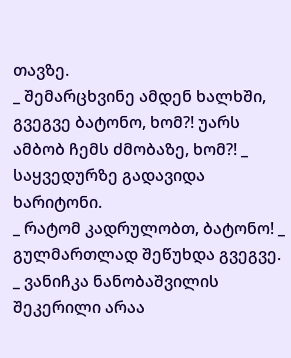თავზე.
_ შემარცხვინე ამდენ ხალხში, გვეგვე ბატონო, ხომ?! უარს ამბობ ჩემს ძმობაზე, ხომ?! _ საყვედურზე გადავიდა ხარიტონი.
_ რატომ კადრულობთ, ბატონო! _ გულმართლად შეწუხდა გვეგვე.
_ ვანიჩკა ნანობაშვილის შეკერილი არაა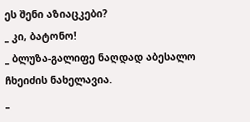ეს შენი აზიაცკები?
_ კი, ბატონო!
_ ბლუზა-გალიფე ნაღდად აბესალო ჩხეიძის ნახელავია.
_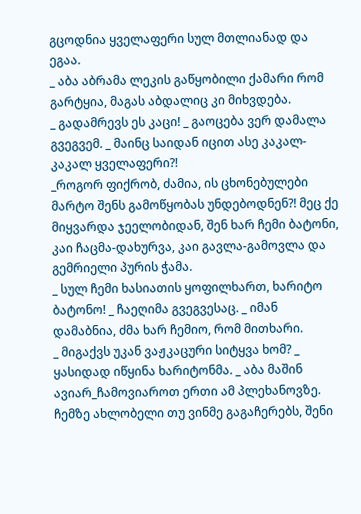გცოდნია ყველაფერი სულ მთლიანად და ეგაა.
_ აბა აბრამა ლეკის გაწყობილი ქამარი რომ გარტყია, მაგას აბდალიც კი მიხვდება.
_ გადამრევს ეს კაცი! _ გაოცება ვერ დამალა გვეგვემ. _ მაინც საიდან იცით ასე კაკალ-კაკალ ყველაფერი?!
_როგორ ფიქრობ, ძამია, ის ცხონებულები მარტო შენს გამოწყობას უნდებოდნენ?! მეც ქე მიყვარდა ჯეელობიდან, შენ ხარ ჩემი ბატონი, კაი ჩაცმა-დახურვა, კაი გავლა-გამოვლა და გემრიელი პურის ჭამა.
_ სულ ჩემი ხასიათის ყოფილხართ, ხარიტო ბატონო! _ ჩაეღიმა გვეგვესაც. _ იმან დამაბნია, ძმა ხარ ჩემიო, რომ მითხარი.
_ მიგაქვს უკან ვაჟკაცური სიტყვა ხომ? _ ყასიდად იწყინა ხარიტონმა. _ აბა მაშინ ავიარ_ჩამოვიაროთ ერთი ამ პლეხანოვზე. ჩემზე ახლობელი თუ ვინმე გაგაჩერებს, შენი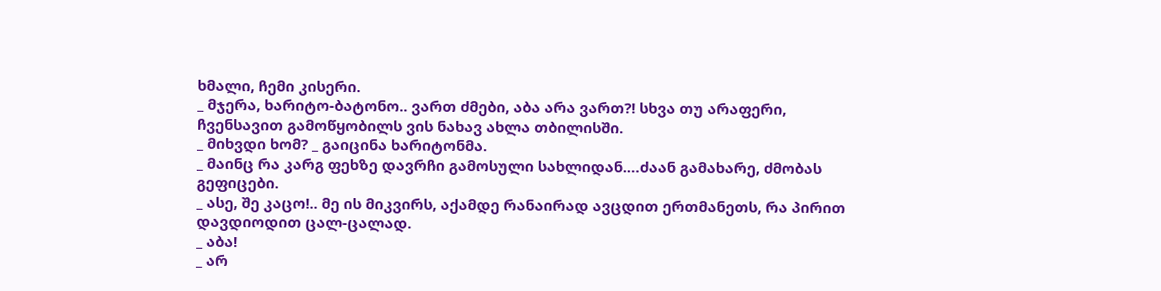ხმალი, ჩემი კისერი.
_ მჯერა, ხარიტო-ბატონო.. ვართ ძმები, აბა არა ვართ?! სხვა თუ არაფერი, ჩვენსავით გამოწყობილს ვის ნახავ ახლა თბილისში.
_ მიხვდი ხომ? _ გაიცინა ხარიტონმა.
_ მაინც რა კარგ ფეხზე დავრჩი გამოსული სახლიდან.…ძაან გამახარე, ძმობას გეფიცები.
_ ასე, შე კაცო!.. მე ის მიკვირს, აქამდე რანაირად ავცდით ერთმანეთს, რა პირით დავდიოდით ცალ-ცალად.
_ აბა!
_ არ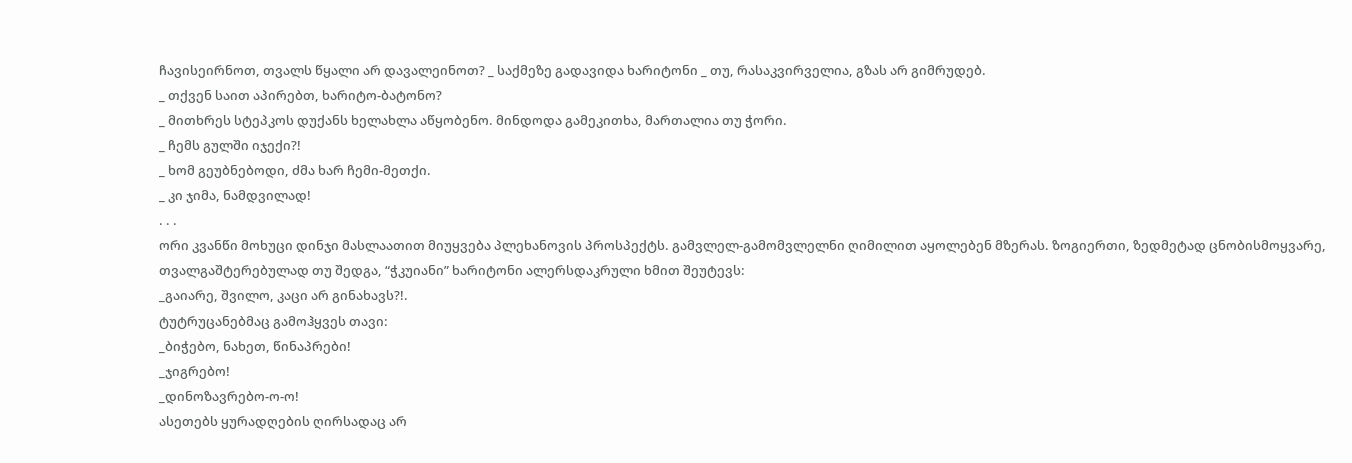ჩავისეირნოთ, თვალს წყალი არ დავალეინოთ? _ საქმეზე გადავიდა ხარიტონი _ თუ, რასაკვირველია, გზას არ გიმრუდებ.
_ თქვენ საით აპირებთ, ხარიტო-ბატონო?
_ მითხრეს სტეპკოს დუქანს ხელახლა აწყობენო. მინდოდა გამეკითხა, მართალია თუ ჭორი.
_ ჩემს გულში იჯექი?!
_ ხომ გეუბნებოდი, ძმა ხარ ჩემი-მეთქი.
_ კი ჯიმა, ნამდვილად!
. . .
ორი კვანწი მოხუცი დინჯი მასლაათით მიუყვება პლეხანოვის პროსპექტს. გამვლელ-გამომვლელნი ღიმილით აყოლებენ მზერას. ზოგიერთი, ზედმეტად ცნობისმოყვარე, თვალგაშტერებულად თუ შედგა, “ჭკუიანი” ხარიტონი ალერსდაკრული ხმით შეუტევს:
_გაიარე, შვილო, კაცი არ გინახავს?!.
ტუტრუცანებმაც გამოჰყვეს თავი:
_ბიჭებო, ნახეთ, წინაპრები!
_ჯიგრებო!
_დინოზავრებო-ო-ო!
ასეთებს ყურადღების ღირსადაც არ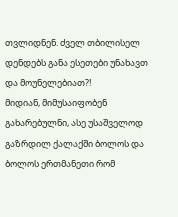თვლიდნენ. ძველ თბილისელ დენდებს განა ესეთები უნახავთ და მოუნელებიათ?!
მიდიან, მიმუსაიფობენ გახარებულნი, ასე უსაშველოდ გაზრდილ ქალაქში ბოლოს და ბოლოს ერთმანეთი რომ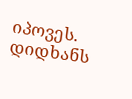იპოვეს.
დიდხანს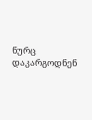ნურც დაკარგოდნენ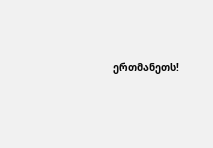ერთმანეთს!